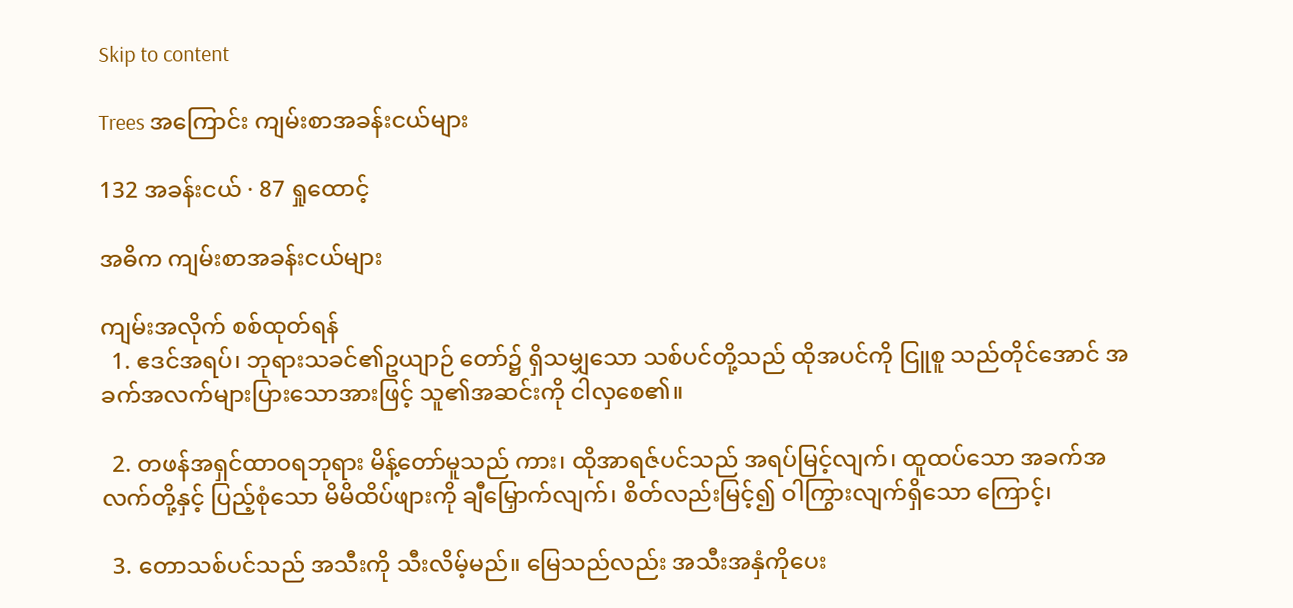Skip to content

Trees အကြောင်း ကျမ်းစာအခန်းငယ်များ

132 အခန်းငယ် · 87 ရှုထောင့်

အဓိက ကျမ်းစာအခန်းငယ်များ

ကျမ်းအလိုက် စစ်ထုတ်ရန်
  1. ဧဒင်အရပ်၊ ဘုရားသခင်၏ဥယျာဉ် တော်၌ ရှိသမျှသော သစ်ပင်တို့သည် ထိုအပင်ကို ငြူစူ သည်တိုင်အောင် အခက်အလက်များပြားသောအားဖြင့် သူ၏အဆင်းကို ငါလှစေ၏။

  2. တဖန်အရှင်ထာဝရဘုရား မိန့်တော်မူသည် ကား၊ ထိုအာရဇ်ပင်သည် အရပ်မြင့်လျက်၊ ထူထပ်သော အခက်အလက်တို့နှင့် ပြည့်စုံသော မိမိထိပ်ဖျားကို ချီမြှောက်လျက်၊ စိတ်လည်းမြင့်၍ ဝါကြွားလျက်ရှိသော ကြောင့်၊

  3. တောသစ်ပင်သည် အသီးကို သီးလိမ့်မည်။ မြေသည်လည်း အသီးအနှံကိုပေး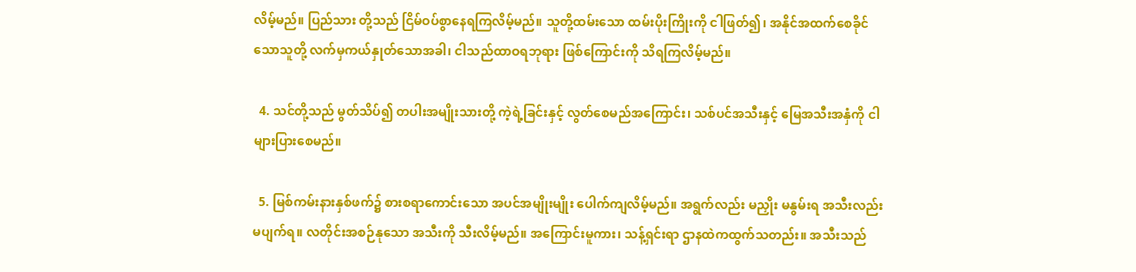လိမ့်မည်။ ပြည်သား တို့သည် ငြိမ်ဝပ်စွာနေရကြလိမ့်မည်။ သူတို့ထမ်းသော ထမ်းပိုးကြိုးကို ငါဖြတ်၍၊ အနိုင်အထက်စေခိုင်သောသူတို့ လက်မှကယ်နှုတ်သောအခါ၊ ငါသည်ထာဝရဘုရား ဖြစ်ကြောင်းကို သိရကြလိမ့်မည်။

  4. သင်တို့သည် မွတ်သိပ်၍ တပါးအမျိုးသားတို့ ကဲ့ရဲ့ခြင်းနှင့် လွတ်စေမည်အကြောင်း၊ သစ်ပင်အသီးနှင့် မြေအသီးအနှံကို ငါများပြားစေမည်။

  5. မြစ်ကမ်းနားနှစ်ဖက်၌ စားစရာကောင်းသော အပင်အမျိုးမျိုး ပေါက်ကျလိမ့်မည်။ အရွက်လည်း မညှိုး မနွမ်းရ အသီးလည်းမပျက်ရ။ လတိုင်းအစဉ်နုသော အသီးကို သီးလိမ့်မည်။ အကြောင်းမူကား၊ သန့်ရှင်းရာ ဌာနထဲကထွက်သတည်း။ အသီးသည်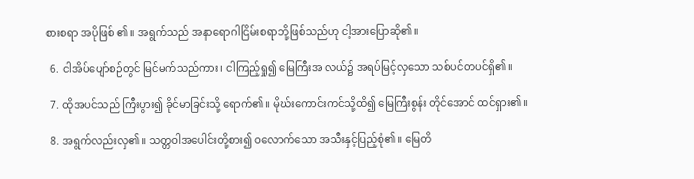စားစရာ အပိုဖြစ် ၏။ အရွက်သည် အနာရောဂါငြိမ်းစရာဘို့ဖြစ်သည်ဟု ငါ့အားပြောဆို၏။

  6. ငါအိပ်ပျော်စဉ်တွင် မြင်မက်သည်ကား၊ ငါကြည့်ရှု၍ မြေကြီးအ လယ်၌ အရပ်မြင့်လှသော သစ်ပင်တပင်ရှိ၏။

  7. ထိုအပင်သည် ကြီးပွား၍ ခိုင်မာခြင်းသို့ ရောက်၏။ မိုဃ်းကောင်းကင်သို့ထိ၍ မြေကြီးစွန်း တိုင်အောင် ထင်ရှား၏။

  8. အရွက်လည်းလှ၏။ သတ္တဝါအပေါင်းတို့စား၍ ဝလောက်သော အသီးနှင့်ပြည့်စုံ၏။ မြေတိ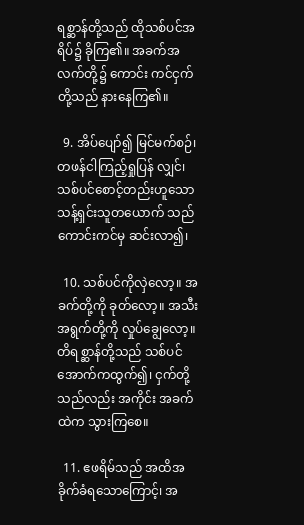ရစ္ဆာန်တို့သည် ထိုသစ်ပင်အရိပ်၌ ခိုကြ၏။ အခက်အလက်တို့၌ ကောင်း ကင်ငှက်တို့သည် နားနေကြ၏။

  9. အိပ်ပျော်၍ မြင်မက်စဉ်၊ တဖန်ငါကြည့်ရှုပြန် လျှင်၊ သစ်ပင်စောင့်တည်းဟူသော သန့်ရှင်းသူတယောက် သည် ကောင်းကင်မှ ဆင်းလာ၍၊

  10. သစ်ပင်ကိုလှဲလော့။ အခက်တို့ကို ခုတ်လော့။ အသီးအရွက်တို့ကို လှုပ်ချွေလော့။ တိရစ္ဆာန်တို့သည် သစ်ပင်အောက်ကထွက်၍၊ ငှက်တို့သည်လည်း အကိုင်း အခက်ထဲက သွားကြစေ။

  11. ဧဖရိမ်သည် အထိအခိုက်ခံရသောကြောင့်၊ အ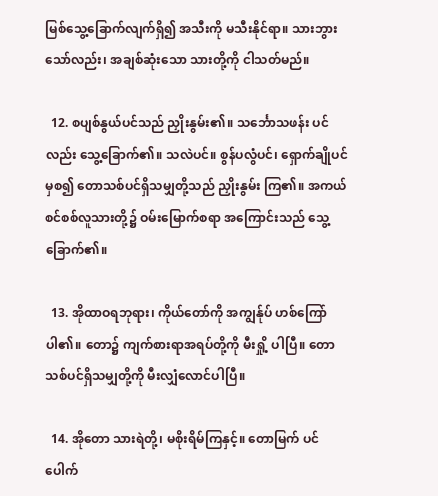မြစ်သွေ့ခြောက်လျက်ရှိ၍ အသီးကို မသီးနိုင်ရာ။ သားဘွားသော်လည်း၊ အချစ်ဆုံးသော သားတို့ကို ငါသတ်မည်။

  12. စပျစ်နွယ်ပင်သည် ညှိုးနွမ်း၏။ သင်္ဘောသဖန်း ပင်လည်း သွေ့ခြောက်၏။ သလဲပင်။ စွန်ပလွံပင်၊ ရှောက်ချိုပင်မှစ၍ တောသစ်ပင်ရှိသမျှတို့သည် ညှိုးနွမ်း ကြ၏။ အကယ်စင်စစ်လူသားတို့၌ ဝမ်းမြောက်စရာ အကြောင်းသည် သွေ့ခြောက်၏။

  13. အိုထာဝရဘုရား၊ ကိုယ်တော်ကို အကျွန်ုပ် ဟစ်ကြော်ပါ၏။ တော၌ ကျက်စားရာအရပ်တို့ကို မီးရှို့ ပါပြီ။ တောသစ်ပင်ရှိသမျှတို့ကို မီးလျှံလောင်ပါပြီ။

  14. အိုတော သားရဲတို့၊ မစိုးရိမ်ကြနှင့်။ တောမြက် ပင်ပေါက်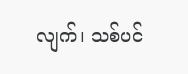လျက်၊ သစ်ပင်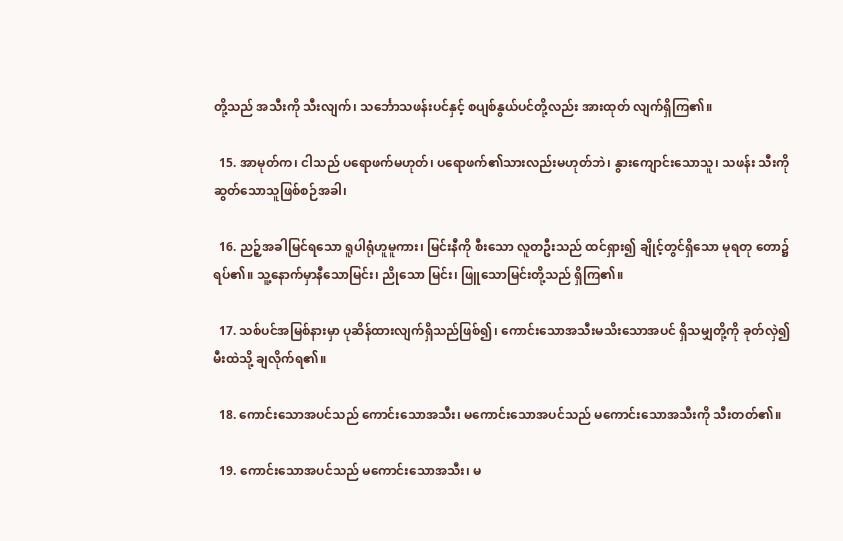တို့သည် အသီးကို သီးလျက်၊ သင်္ဘောသဖန်းပင်နှင့် စပျစ်နွယ်ပင်တို့လည်း အားထုတ် လျက်ရှိကြ၏။

  15. အာမုတ်က၊ ငါသည် ပရောဖက်မဟုတ်၊ ပရောဖက်၏သားလည်းမဟုတ်ဘဲ၊ နွားကျောင်းသောသူ၊ သဖန်း သီးကို ဆွတ်သောသူဖြစ်စဉ်အခါ၊

  16. ညဉ့်အခါမြင်ရသော ရူပါရုံဟူမူကား၊ မြင်းနီကို စီးသော လူတဦးသည် ထင်ရှား၍ ချိုင့်တွင်ရှိသော မုရတု တော၌ ရပ်၏။ သူ့နောက်မှာနီသောမြင်း၊ ညိုသော မြင်း၊ ဖြူသောမြင်းတို့သည် ရှိကြ၏။

  17. သစ်ပင်အမြစ်နားမှာ ပုဆိန်ထားလျက်ရှိသည်ဖြစ်၍၊ ကောင်းသောအသီးမသိးသောအပင် ရှိသမျှတို့ကို ခုတ်လှဲ၍ မီးထဲသို့ ချလိုက်ရ၏။

  18. ကောင်းသောအပင်သည် ကောင်းသောအသီး၊ မကောင်းသောအပင်သည် မကောင်းသောအသီးကို သီးတတ်၏။

  19. ကောင်းသောအပင်သည် မကောင်းသောအသီး၊ မ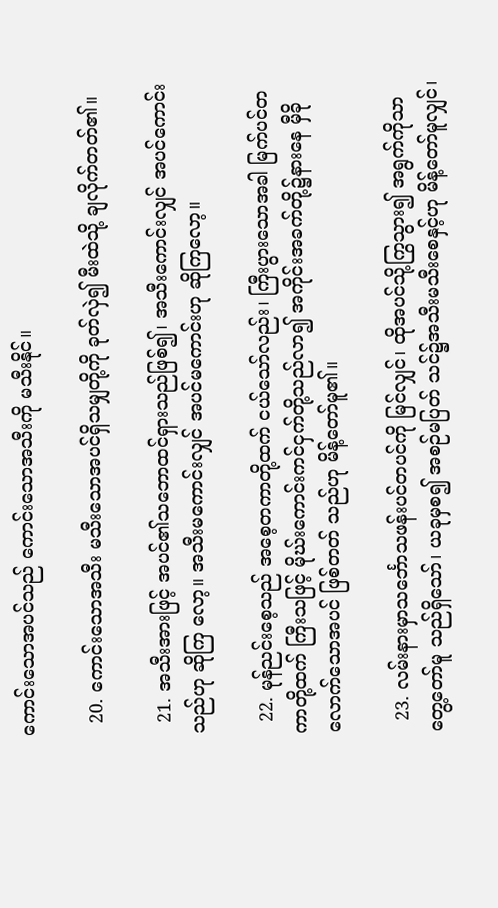ကောင်းသောအပင်သည် ကောင်းသောအသီးကို မသီးနိုင်။

  20. ကောင်းသောအသီး မသီးသောအပင်ရှိသမျှတို့ကို ခုတ်လှဲ၍ မီးထဲသို့ ချလိုက်တတ်၏။

  21. အသီးအားဖြင့် အပင်၏သဘောထင်ရှားသည်ဖြစ်၍၊ အသီးကောင်းလျှင် အပင်ကောင်းသည်ဟု ဆိုကြ လော့။ အသီးမကောင်းလျှင် အပင်မကောင်းဟု ဆိုကြလော့။

  22. မုန်ညင်းစေ့သည် အစေ့တကာတို့ထက် ငယ်သော်လည်း၊ ကြီးပွားသောအခါ မြက်ပင်တကာတို့ထက် ကြီးသဖြင့် မိုဃ်းကောင်းကင်ငှက်တို့သည်လာ၍ အကိုင်းအခက်တို့၌နားနေ မှီခိုလောက်သောအပင် ဖြစ်တတ် သည်ဟု မိန့်တော်မူ၏။

  23. လမ်းနားမှာသင်္ဘောသဖန်းပင်တပင်ကို မြင်လျှင်၊ ထိုအပင်သို့ကြွသွား၍ အရွက်ကိုသာတွေ့တော်မူ သည်ရှိသော်၊ ယခုမှစ၍ အစဉ်မပြတ် သင်၌အသီးမသီးစေနှင့်ဟု မိန့်တော်မူလျှင်၊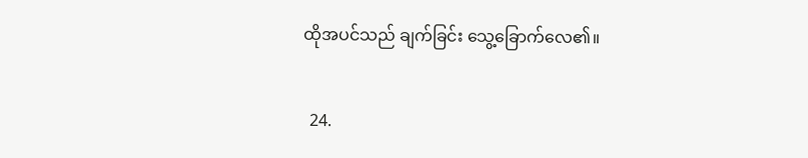ထိုအပင်သည် ချက်ခြင်း သွေ့ခြောက်လေ၏။

  24.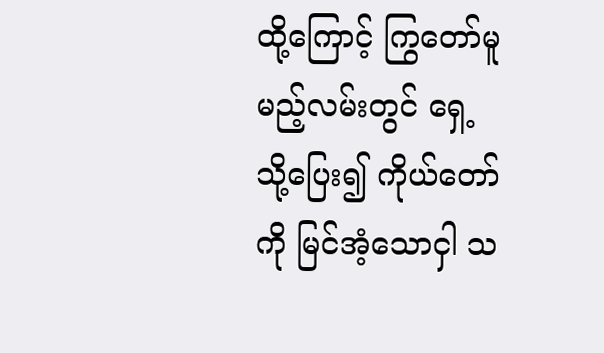ထို့ကြောင့် ကြွတော်မူမည့်လမ်းတွင် ရှေ့သို့ပြေး၍ ကိုယ်တော်ကို မြင်အံ့သောငှါ သ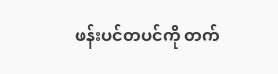ဖန်းပင်တပင်ကို တက်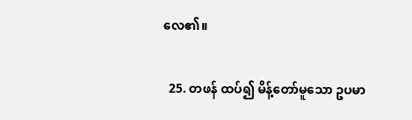လေ၏။

  25. တဖန် ထပ်၍ မိန့်တော်မူသော ဥပမာ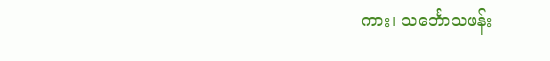ကား၊ သင်္ဘောသဖန်း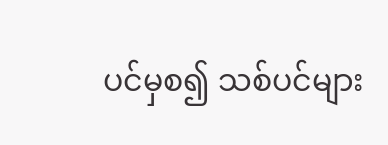ပင်မှစ၍ သစ်ပင်များ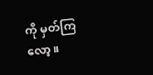ကို မှတ်ကြလော့။